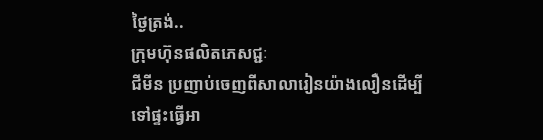ថ្ងៃត្រង់..
ក្រុមហ៊ុនផលិតភេសជ្ជៈ
ជីមីន ប្រញាប់ចេញពីសាលារៀនយ៉ាងលឿនដើម្បីទៅផ្ទះធ្វើអា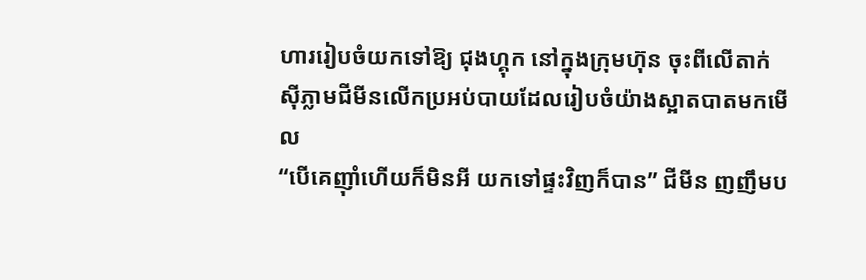ហាររៀបចំយកទៅឱ្យ ជុងហ្គុក នៅក្នុងក្រុមហ៊ុន ចុះពីលើតាក់ស៊ីភ្លាមជីមីនលើកប្រអប់បាយដែលរៀបចំយ៉ាងស្អាតបាតមកមើល
“បើគេញ៉ាំហើយក៏មិនអី យកទៅផ្ទះវិញក៏បាន” ជីមីន ញញឹមប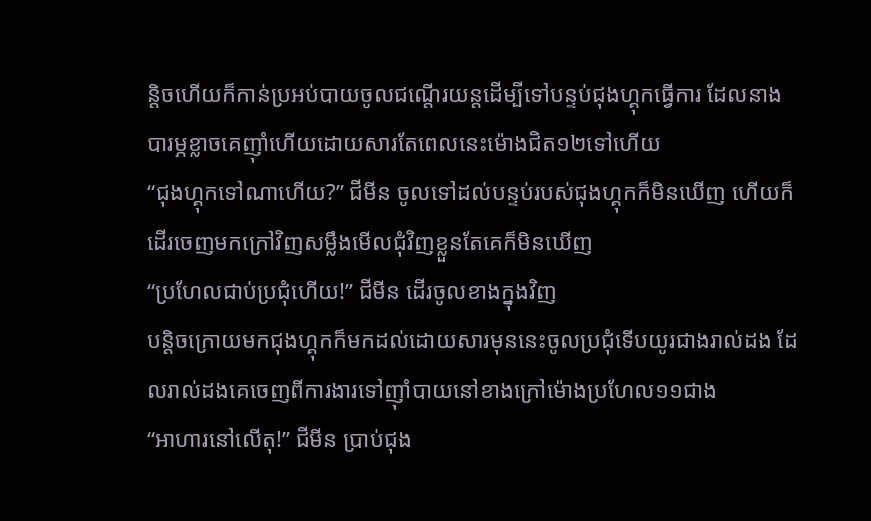ន្តិចហើយក៏កាន់ប្រអប់បាយចូលជណ្តើរយន្តដើម្បីទៅបន្ទប់ជុងហ្គុកធ្វើការ ដែលនាងបារម្ភខ្លាចគេញ៉ាំហើយដោយសារតែពេលនេះម៉ោងជិត១២ទៅហើយ
“ជុងហ្គុកទៅណាហើយ?” ជីមីន ចូលទៅដល់បន្ទប់របស់ជុងហ្គុកក៏មិនឃើញ ហើយក៏ដើរចេញមកក្រៅវិញសម្លឹងមើលជុំវិញខ្លួនតែគេក៏មិនឃើញ
“ប្រហែលជាប់ប្រជុំហើយ!” ជីមីន ដើរចូលខាងក្នុងវិញ
បន្តិចក្រោយមកជុងហ្គុកក៏មកដល់ដោយសារមុននេះចូលប្រជុំទើបយូរជាងរាល់ដង ដែលរាល់ដងគេចេញពីការងារទៅញ៉ាំបាយនៅខាងក្រៅម៉ោងប្រហែល១១ជាង
“អាហារនៅលើតុ!” ជីមីន ប្រាប់ជុង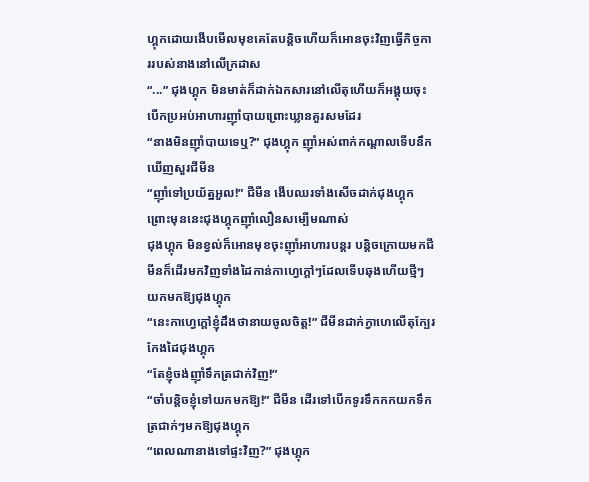ហ្គុកដោយងើបមើលមុខគេតែបន្តិចហើយក៏អោនចុះវិញធ្វើកិច្ចការរបស់នាងនៅលើក្រដាស
“...” ជុងហ្គុក មិនមាត់ក៏ដាក់ឯកសារនៅលើតុហើយក៏អង្គុយចុះបើកប្រអប់អាហារញ៉ាំបាយព្រោះឃ្លានគួរសមដែរ
“នាងមិនញ៉ាំបាយទេឬ?” ជុងហ្គុក ញ៉ាំអស់ពាក់កណ្តាលទើបនឹកឃើញសួរជីមីន
“ញ៉ាំទៅប្រយ័ត្នអួល!” ជីមីន ងើបឈរទាំងសើចដាក់ជុងហ្គុក ព្រោះមុននេះជុងហ្គុកញ៉ាំលឿនសម្បើមណាស់
ជុងហ្គុក មិនខ្វល់ក៏អោនមុខចុះញ៉ាំអាហារបន្តរ បន្តិចក្រោយមកជីមីនក៏ដើរមកវិញទាំងដៃកាន់កាហ្វេក្តៅៗដែលទើបឆុងហើយថ្មីៗយកមកឱ្យជុងហ្គុក
“នេះកាហ្វេក្តៅខ្ញុំដឹងថានាយចូលចិត្ត!” ជីមីនដាក់ក្វាហេលើតុក្បែរកែងដៃជុងហ្គុក
“តែខ្ញុំចង់ញ៉ាំទឹកត្រជាក់វិញ!”
“ចាំបន្តិចខ្ញុំទៅយកមកឱ្យ!” ជីមីន ដើរទៅបើកទូរទឹកកកយកទឹកត្រជាក់ៗមកឱ្យជុងហ្គុក
“ពេលណានាងទៅផ្ទះវិញ?” ជុងហ្គុក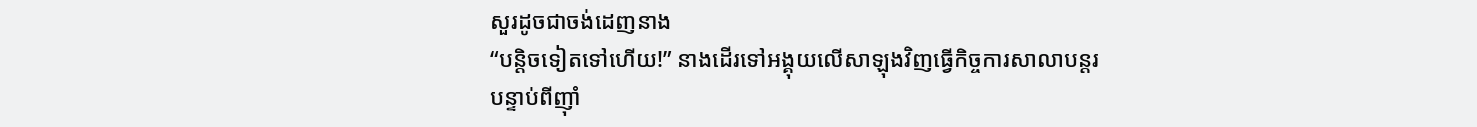សួរដូចជាចង់ដេញនាង
“បន្តិចទៀតទៅហើយ!” នាងដើរទៅអង្គុយលើសាឡុងវិញធ្វើកិច្ចការសាលាបន្តរ
បន្ទាប់ពីញ៉ាំ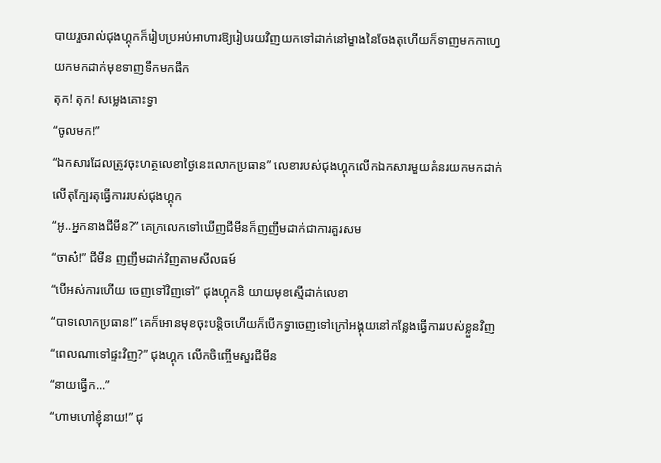បាយរួចរាល់ជុងហ្គុកក៏រៀបប្រអប់អាហារឱ្យរៀបរយវិញយកទៅដាក់នៅម្ខាងនៃចែងតុហើយក៏ទាញមកកាហ្វេយកមកដាក់មុខទាញទឹកមកផឹក
តុក! តុក! សម្លេងគោះទ្វា
“ចូលមក!”
“ឯកសារដែលត្រូវចុះហត្ថលេខាថ្ងៃនេះលោកប្រធាន” លេខារបស់ជុងហ្គុកលើកឯកសារមួយគំនរយកមកដាក់លើតុក្បែរតុធ្វើការរបស់ជុងហ្គុក
“អូ..អ្នកនាងជីមីន?” គេក្រលេកទៅឃើញជីមីនក៏ញញឹមដាក់ជាការគួរសម
“ចាស៎!” ជីមីន ញញឹមដាក់វិញតាមសីលធម៍
“បើអស់ការហើយ ចេញទៅវិញទៅ” ជុងហ្គុកនិ យាយមុខស្មើដាក់លេខា
“បាទលោកប្រធាន!” គេក៏អោនមុខចុះបន្តិចហើយក៏បើកទ្វាចេញទៅក្រៅអង្គុយនៅកន្លែងធ្វើការរបស់ខ្លួនវិញ
“ពេលណាទៅផ្ទះវិញ?” ជុងហ្គុក លើកចិញ្ចើមសួរជីមីន
“នាយធ្វើក...”
“ហាមហៅខ្ញុំនាយ!” ជុ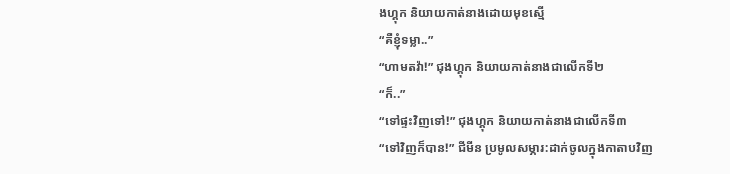ងហ្គុក និយាយកាត់នាងដោយមុខស្មើ
“គឺខ្ញុំទម្លា..”
“ហាមតវ៉ា!” ជុងហ្គុក និយាយកាត់នាងជាលើកទី២
“ក៏..”
“ទៅផ្ទះវិញទៅ!” ជុងហ្គុក និយាយកាត់នាងជាលើកទី៣
“ទៅវិញក៏បាន!” ជីមីន ប្រមូលសម្ភារ:ដាក់ចូលក្នុងកាតាបវិញ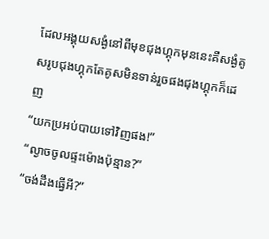ដែលអង្គុយសង្ងំនៅពីមុខជុងហ្គុកមុននេះគឺសង្ងំគូសរូបជុងហ្គុកតែគូសមិនទាន់រួចផងជុងហ្គុកក៏ដេញ
“យកប្រអប់បាយទៅវិញផង!”
“ល្ងាចចូលផ្ទះម៉ោងប៉ុន្មាន?”
“ចង់ដឹងធ្វើអី?”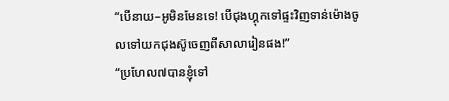“បើនាយ–អូមិនមែនទេ! បើជុងហ្គុកទៅផ្ទះវិញទាន់ម៉ោងចូលទៅយកជុងស៊ូចេញពីសាលារៀនផង!”
“ប្រហែល៧បានខ្ញុំទៅ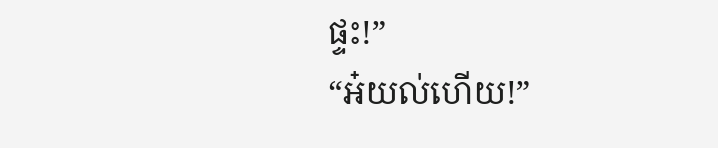ផ្ទះ!”
“អ៎យល់ហើយ!”